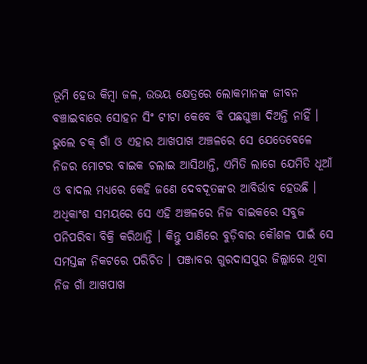ଭୂମି ହେଉ କିମ୍ବା ଜଳ, ଉଭୟ କ୍ଷେତ୍ରରେ ଲୋକମାନଙ୍କ ଜୀବନ ବଞ୍ଚାଇବାରେ ସୋହନ ସିଂ ଟୀଟା କେବେ ବି ପଛଘୁଞ୍ଚା ଦିଅନ୍ତି ନାହିଁ । ଭୁଲେ ଚକ୍ ଗାଁ ଓ ଏହାର ଆଖପାଖ ଅଞ୍ଚଳରେ ସେ ଯେତେବେଳେ ନିଜର ମୋଟର ବାଇକ ଚଲାଇ ଆସିଥାନ୍ତି, ଏମିତି ଲାଗେ ଯେମିତି ଧୂଆଁ ଓ ବାଦଲ ମଧ୍ୟରେ କେହି ଜଣେ ଦେବଦୂତଙ୍କର ଆବିର୍ଭାବ ହେଉଛି । ଅଧିକାଂଶ ସମୟରେ ସେ ଏହି ଅଞ୍ଚଳରେ ନିଜ ବାଇକରେ ସବୁଜ ପନିପରିବା ବିକ୍ରି କରିଥାନ୍ତି । କିନ୍ତୁ ପାଣିରେ ବୁଡ଼ିବାର କୌଶଳ ପାଇଁ ସେ ସମସ୍ତଙ୍କ ନିକଟରେ ପରିଚିତ । ପଞ୍ଜାବର ଗୁରଦାସପୁର ଜିଲ୍ଲାରେ ଥିବା ନିଜ ଗାଁ ଆଖପାଖ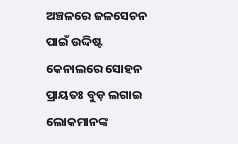ଅଞ୍ଚଳରେ ଜଳସେଚନ ପାଇଁ ଉଦ୍ଦିଷ୍ଟ କେନାଲରେ ସୋହନ ପ୍ରାୟତଃ ବୁଡ଼ ଲଗାଇ ଲୋକମାନଙ୍କ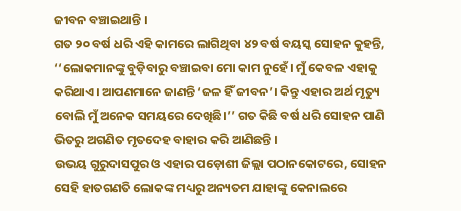ଜୀବନ ବଞ୍ଚାଇଥାନ୍ତି ।
ଗତ ୨୦ ବର୍ଷ ଧରି ଏହି କାମରେ ଲାଗିଥିବା ୪୨ ବର୍ଷ ବୟସ୍କ ସୋହନ କୁହନ୍ତି, ‘‘ଲୋକମାନଙ୍କୁ ବୁଡ଼ିବାରୁ ବଞ୍ଚାଇବା ମୋ କାମ ନୁହେଁ। ମୁଁ କେବଳ ଏହାକୁ କରିଥାଏ। ଆପଣମାନେ ଜାଣନ୍ତି ‘ଜଳ ହିଁ ଜୀବନ’। କିନ୍ତୁ ଏହାର ଅର୍ଥ ମୃତ୍ୟୁ ବୋଲି ମୁଁ ଅନେକ ସମୟରେ ଦେଖିଛି।’’ ଗତ କିଛି ବର୍ଷ ଧରି ସୋହନ ପାଣି ଭିତରୁ ଅଗଣିତ ମୃତଦେହ ବାହାର କରି ଆଣିଛନ୍ତି ।
ଉଭୟ ଗୁରୁଦାସପୁର ଓ ଏହାର ପଡ଼ୋଶୀ ଜିଲ୍ଲା ପଠାନକୋଟରେ, ସୋହନ ସେହି ହାତଗଣତି ଲୋକଙ୍କ ମଧ୍ୟରୁ ଅନ୍ୟତମ ଯାହାଙ୍କୁ କେନାଲରେ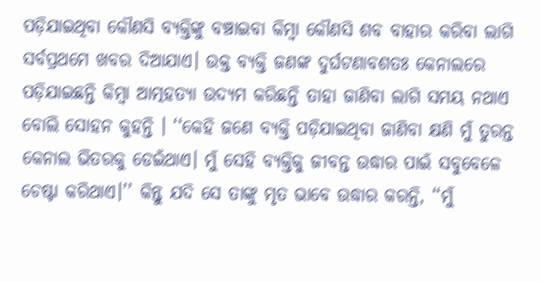ପଡ଼ିଯାଇଥିବା କୌଣସି ବ୍ୟକ୍ତିଙ୍କୁ ବଞ୍ଚାଇବା କିମ୍ବା କୌଣସି ଶବ ବାହାର କରିବା ଲାଗି ସର୍ବପ୍ରଥମେ ଖବର ଦିଆଯାଏ। ଉକ୍ତ ବ୍ୟକ୍ତି ଜଣଙ୍କ ଦୁର୍ଘଟଣାବଶତଃ କେନାଲରେ ପଡ଼ିଯାଇଛନ୍ତି କିମ୍ବା ଆତ୍ମହତ୍ୟା ଉଦ୍ୟମ କରିଛନ୍ତି ତାହା ଜାଣିବା ଲାଗି ସମୟ ନଥାଏ ବୋଲି ସୋହନ କୁହନ୍ତି । ‘‘କେହି ଜଣେ ବ୍ୟକ୍ତି ପଡ଼ିଯାଇଥିବା ଜାଣିବା କ୍ଷଣି ମୁଁ ତୁରନ୍ତ କେନାଲ ଭିତରକୁ ଡେଇଁଥାଏ। ମୁଁ ସେହି ବ୍ୟକ୍ତିକୁ ଜୀବନ୍ତ ଉଦ୍ଧାର ପାଇଁ ସବୁବେଳେ ଚେଷ୍ଟା କରିଥାଏ।’’ କିନ୍ତୁ ଯଦି ସେ ତାଙ୍କୁ ମୃତ ଭାବେ ଉଦ୍ଧାର କରନ୍ତି, ‘‘ମୁଁ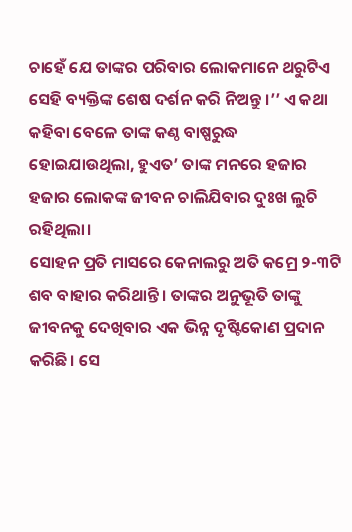ଚାହେଁ ଯେ ତାଙ୍କର ପରିବାର ଲୋକମାନେ ଥରୁଟିଏ ସେହି ବ୍ୟକ୍ତିଙ୍କ ଶେଷ ଦର୍ଶନ କରି ନିଅନ୍ତୁ ।’’ ଏ କଥା କହିବା ବେଳେ ତାଙ୍କ କଣ୍ଠ ବାଷ୍ପରୁଦ୍ଧ ହୋଇଯାଉଥିଲା, ହୁଏତ’ ତାଙ୍କ ମନରେ ହଜାର ହଜାର ଲୋକଙ୍କ ଜୀବନ ଚାଲିଯିବାର ଦୁଃଖ ଲୁଚି ରହିଥିଲା।
ସୋହନ ପ୍ରତି ମାସରେ କେନାଲରୁ ଅତି କମ୍ରେ ୨-୩ଟି ଶବ ବାହାର କରିଥାନ୍ତି । ତାଙ୍କର ଅନୁଭୂତି ତାଙ୍କୁ ଜୀବନକୁ ଦେଖିବାର ଏକ ଭିନ୍ନ ଦୃଷ୍ଟିକୋଣ ପ୍ରଦାନ କରିଛି। ସେ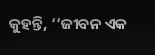କୁହନ୍ତି, ‘‘ଜୀବନ ଏକ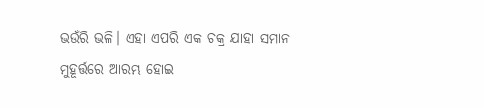ଭଉଁରି ଭଳି। ଏହା ଏପରି ଏକ ଚକ୍ର ଯାହା ସମାନ ମୁହୂର୍ତ୍ତରେ ଆରମ୍ଭ ହୋଇ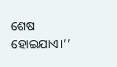ଶେଷ ହୋଇଯାଏ।’’